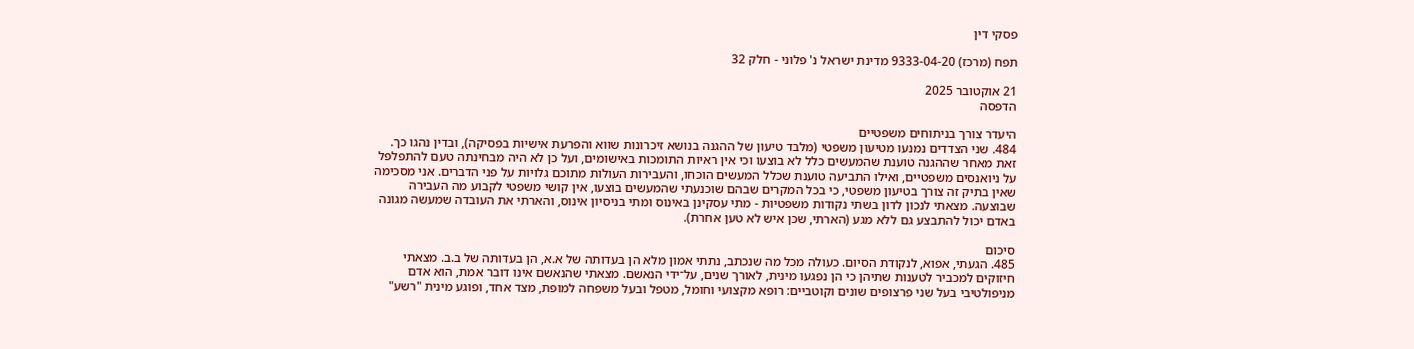פסקי דין

תפח (מרכז) 9333-04-20 מדינת ישראל נ' פלוני - חלק 32

21 אוקטובר 2025
הדפסה

היעדר צורך בניתוחים משפטיים
484. שני הצדדים נמנעו מטיעון משפטי (מלבד טיעון של ההגנה בנושא זיכרונות שווא והפרעת אישיות בפסיקה), ובדין נהגו כך. זאת מאחר שההגנה טוענת שהמעשים כלל לא בוצעו וכי אין ראיות התומכות באישומים, ועל כן לא היה מבחינתה טעם להתפלפל על ניואנסים משפטיים, ואילו התביעה טוענת שכלל המעשים הוכחו, והעבירות העולות מתוכם גלויות על פני הדברים. אני מסכימה שאין בתיק זה צורך בטיעון משפטי, כי בכל המקרים שבהם שוכנעתי שהמעשים בוצעו, אין קושי משפטי לקבוע מה העבירה שבוצעה. מצאתי לנכון לדון בשתי נקודות משפטיות - מתי עסקינן באינוס ומתי בניסיון אינוס, והארתי את העובדה שמעשה מגונה באדם יכול להתבצע גם ללא מגע (הארתי, שכן איש לא טען אחרת).

סיכום
485. הגעתי, אפוא, לנקודת הסיום. כעולה מכל מה שנכתב, נתתי אמון מלא הן בעדותה של א.א, הן בעדותה של ב.ב. מצאתי חיזוקים למכביר לטענות שתיהן כי הן נפגעו מינית, לאורך שנים, על־ידי הנאשם. מצאתי שהנאשם אינו דובר אמת, הוא אדם מניפולטיבי בעל שני פרצופים שונים וקוטביים: רופא מקצועי וחומל, מטפל ובעל משפחה למופת, מצד אחד, ופוגע מינית "רשע"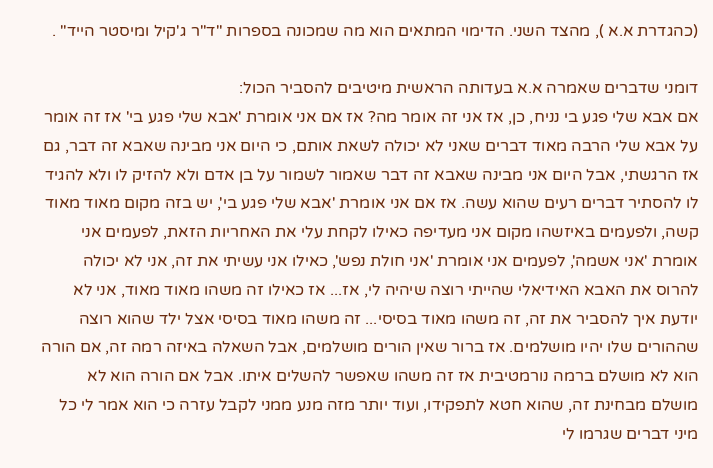(כהגדרת א.א ), מהצד השני. הדימוי המתאים הוא מה שמכונה בספרות "ד"ר ג'קיל ומיסטר הייד" .

דומני שדברים שאמרה א.א בעדותה הראשית מיטיבים להסביר הכול:
אם אבא שלי פגע בי נניח, כן, אז אני זה אומר מה? אז אם אני אומרת 'אבא שלי פגע בי' אז זה אומר על אבא שלי הרבה מאוד דברים שאני לא יכולה לשאת אותם, כי היום אני מבינה שאבא זה דבר, גם אז הרגשתי, אבל היום אני מבינה שאבא זה דבר שאמור לשמור על בן אדם ולא להזיק לו ולא להגיד לו להסתיר דברים רעים שהוא עשה. אז אם אני אומרת 'אבא שלי פגע בי', יש בזה מקום מאוד מאוד קשה, ולפעמים באיזשהו מקום אני מעדיפה כאילו לקחת עלי את האחריות הזאת, לפעמים אני אומרת 'אני אשמה', לפעמים אני אומרת 'אני חולת נפש', כאילו אני עשיתי את זה, אני לא יכולה להרוס את האבא האידיאלי שהייתי רוצה שיהיה לי, אז... אז כאילו זה משהו מאוד מאוד, אני לא יודעת איך להסביר את זה, זה משהו מאוד בסיסי... זה משהו מאוד בסיסי אצל ילד שהוא רוצה שההורים שלו יהיו מושלמים. אז ברור שאין הורים מושלמים, אבל השאלה באיזה רמה זה, אם הורה הוא לא מושלם ברמה נורמטיבית אז זה משהו שאפשר להשלים איתו. אבל אם הורה הוא לא מושלם מבחינת זה, שהוא חטא לתפקידו, ועוד יותר מזה מנע ממני לקבל עזרה כי הוא אמר לי כל מיני דברים שגרמו לי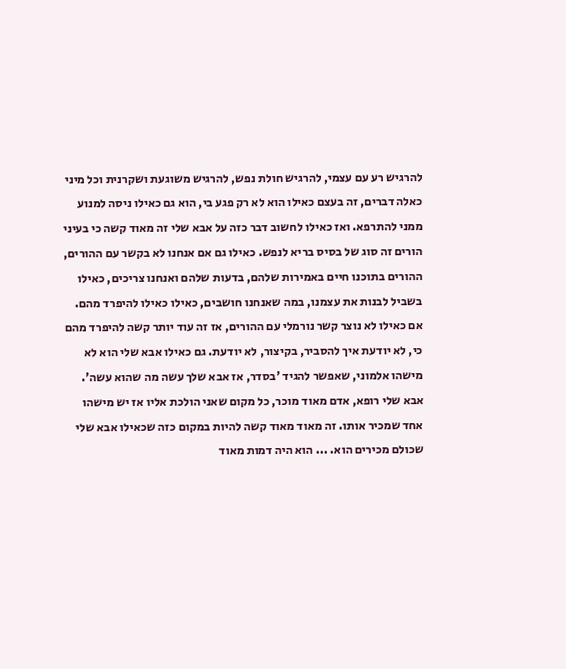להרגיש רע עם עצמי, להרגיש חולת נפש, להרגיש משוגעת ושקרנית וכל מיני כאלה דברים, זה בעצם כאילו הוא לא רק פגע בי, הוא גם כאילו ניסה למנוע ממני להתרפא. ואז כאילו לחשוב דבר כזה על אבא שלי זה מאוד קשה כי בעיני הורים זה סוג של בסיס בריא לנפש. כאילו גם אם אנחנו לא בקשר עם ההורים, ההורים בתוכנו חיים באמירות שלהם, בדעות שלהם ואנחנו צריכים, כאילו בשביל לבנות את עצמנו, במה שאנחנו חושבים, כאילו כאילו להיפרד מהם. אם כאילו לא נוצר קשר נורמלי עם ההורים, אז זה עוד יותר קשה להיפרד מהם כי, לא יודעת איך להסביר, בקיצור, לא יודעת. גם כאילו אבא שלי הוא לא מישהו אלמוני, שאפשר להגיד 'בסדר, אז אבא שלך עשה מה שהוא עשה'. אבא שלי רופא, אדם מאוד מוכר, כל מקום שאני הולכת אליו אז יש מישהו אחד שמכיר אותו. זה מאוד מאוד קשה להיות במקום כזה שכאילו אבא שלי שכולם מכירים הוא. ... הוא היה דמות מאוד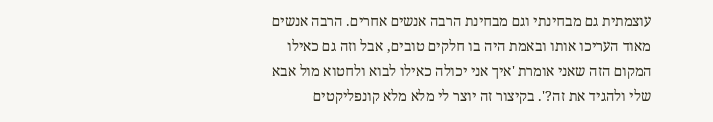עוצמתית גם מבחינתי וגם מבחינת הרבה אנשים אחרים. הרבה אנשים מאוד העריכו אותו ובאמת היה בו חלקים טובים, אבל וזה גם כאילו המקום הזה שאני אומרת 'איך אני יכולה כאילו לבוא ולחטוא מול אבא שלי ולהגיד את זה?'. בקיצור זה יוצר לי מלא מלא קונפליקטים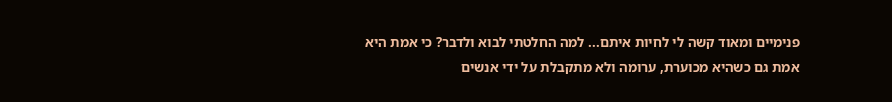פנימיים ומאוד קשה לי לחיות איתם... למה החלטתי לבוא ולדבר? כי אמת היא אמת גם כשהיא מכוערת, ערומה ולא מתקבלת על ידי אנשים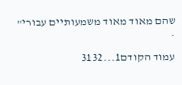שהם מאוד מאוד משמעותיים עבורי" .

עמוד הקודם1...3132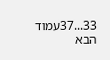33...37עמוד הבא